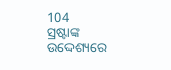104
ସ୍ରଷ୍ଟାଙ୍କ ଉଦ୍ଦେଶ୍ୟରେ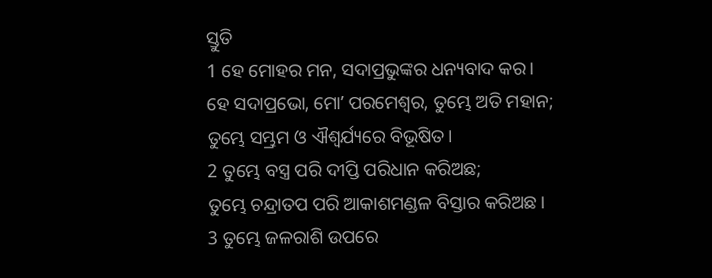ସ୍ତୁତି
1 ହେ ମୋହର ମନ, ସଦାପ୍ରଭୁଙ୍କର ଧନ୍ୟବାଦ କର।
ହେ ସଦାପ୍ରଭୋ, ମୋʼ ପରମେଶ୍ୱର, ତୁମ୍ଭେ ଅତି ମହାନ;
ତୁମ୍ଭେ ସମ୍ଭ୍ରମ ଓ ଐଶ୍ୱର୍ଯ୍ୟରେ ବିଭୂଷିତ।
2 ତୁମ୍ଭେ ବସ୍ତ୍ର ପରି ଦୀପ୍ତି ପରିଧାନ କରିଅଛ;
ତୁମ୍ଭେ ଚନ୍ଦ୍ରାତପ ପରି ଆକାଶମଣ୍ଡଳ ବିସ୍ତାର କରିଅଛ।
3 ତୁମ୍ଭେ ଜଳରାଶି ଉପରେ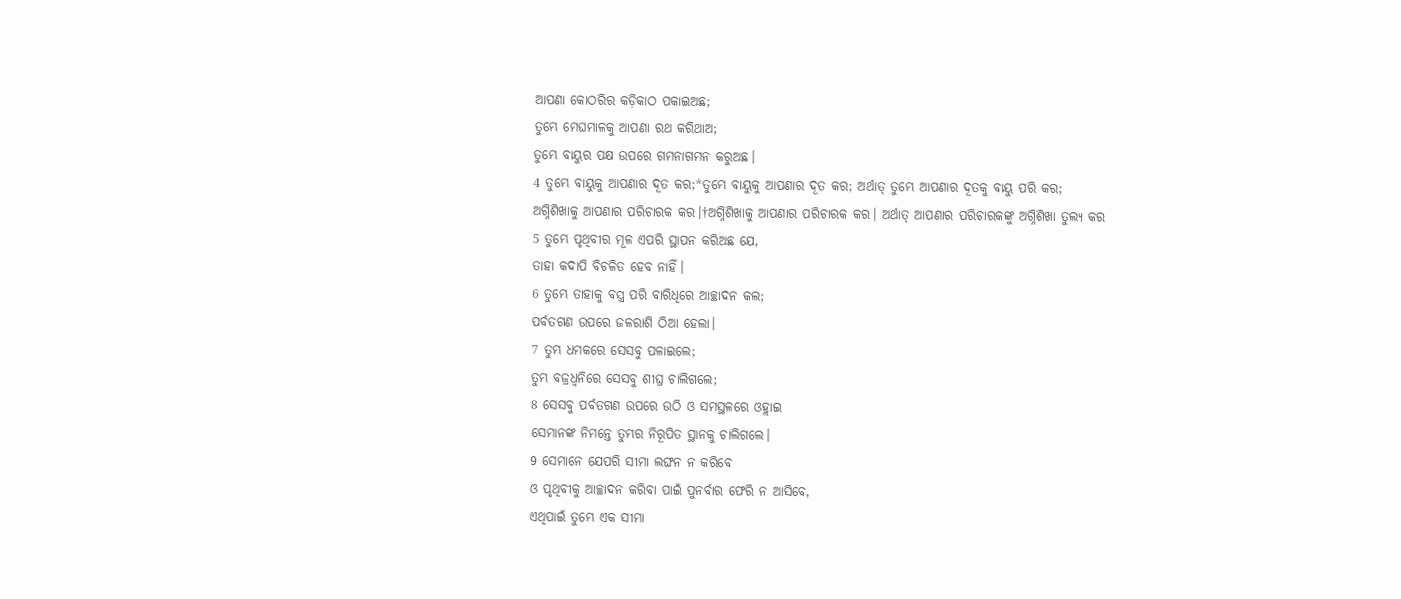ଆପଣା କୋଠରିର କଡ଼ିକାଠ ପକାଇଅଛ;
ତୁମ୍ଭେ ମେଘମାଳକୁ ଆପଣା ରଥ କରିଥାଅ;
ତୁମ୍ଭେ ବାୟୁର ପକ୍ଷ ଉପରେ ଗମନାଗମନ କରୁଅଛ।
4 ତୁମ୍ଭେ ବାୟୁକୁ ଆପଣାର ଦୂତ କର;*ତୁମ୍ଭେ ବାୟୁକୁ ଆପଣାର ଦୂତ କର; ଅର୍ଥାତ୍ ତୁମ୍ଭେ ଆପଣାର ଦୂତକୁ ବାୟୁ ପରି କର;
ଅଗ୍ନିଶିଖାକୁ ଆପଣାର ପରିଚାରକ କର।†ଅଗ୍ନିଶିଖାକୁ ଆପଣାର ପରିଚାରକ କର। ଅର୍ଥାତ୍ ଆପଣାର ପରିଚାରକଙ୍କୁ ଅଗ୍ନିଶିଖା ତୁଲ୍ୟ କର
5 ତୁମ୍ଭେ ପୃଥିବୀର ମୂଳ ଏପରି ସ୍ଥାପନ କରିଅଛ ଯେ,
ତାହା କଦାପି ବିଚଳିତ ହେବ ନାହିଁ।
6 ତୁମ୍ଭେ ତାହାକୁ ବସ୍ତ୍ର ପରି ବାରିଧିରେ ଆଚ୍ଛାଦନ କଲ;
ପର୍ବତଗଣ ଉପରେ ଜଳରାଶି ଠିଆ ହେଲା।
7 ତୁମ୍ଭ ଧମକରେ ସେସବୁ ପଳାଇଲେ;
ତୁମ୍ଭ ବଜ୍ରଧ୍ୱନିରେ ସେସବୁ ଶୀଘ୍ର ଚାଲିଗଲେ;
8 ସେସବୁ ପର୍ବତଗଣ ଉପରେ ଉଠି ଓ ସମସ୍ଥଳରେ ଓହ୍ଲାଇ
ସେମାନଙ୍କ ନିମନ୍ତେ ତୁମ୍ଭର ନିରୂପିତ ସ୍ଥାନକୁ ଚାଲିଗଲେ।
9 ସେମାନେ ଯେପରି ସୀମା ଲଙ୍ଘନ ନ କରିବେ
ଓ ପୃଥିବୀକୁ ଆଚ୍ଛାଦନ କରିବା ପାଇଁ ପୁନର୍ବାର ଫେରି ନ ଆସିବେ,
ଏଥିପାଇଁ ତୁମ୍ଭେ ଏକ ସୀମା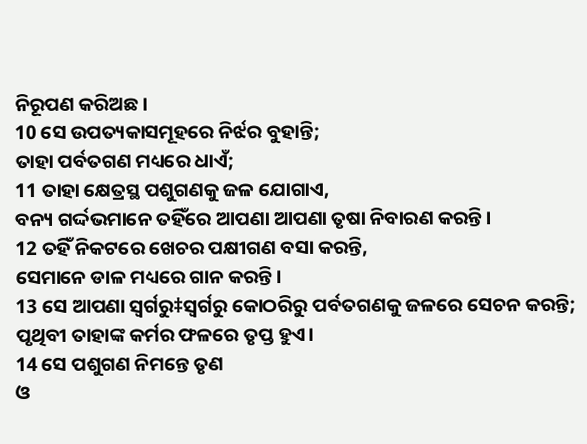ନିରୂପଣ କରିଅଛ।
10 ସେ ଉପତ୍ୟକାସମୂହରେ ନିର୍ଝର ବୁହାନ୍ତି;
ତାହା ପର୍ବତଗଣ ମଧ୍ୟରେ ଧାଏଁ;
11 ତାହା କ୍ଷେତ୍ରସ୍ଥ ପଶୁଗଣକୁ ଜଳ ଯୋଗାଏ,
ବନ୍ୟ ଗର୍ଦ୍ଦଭମାନେ ତହିଁରେ ଆପଣା ଆପଣା ତୃଷା ନିବାରଣ କରନ୍ତି।
12 ତହିଁ ନିକଟରେ ଖେଚର ପକ୍ଷୀଗଣ ବସା କରନ୍ତି,
ସେମାନେ ଡାଳ ମଧ୍ୟରେ ଗାନ କରନ୍ତି।
13 ସେ ଆପଣା ସ୍ବର୍ଗରୁ‡ସ୍ବର୍ଗରୁ କୋଠରିରୁ ପର୍ବତଗଣକୁ ଜଳରେ ସେଚନ କରନ୍ତି;
ପୃଥିବୀ ତାହାଙ୍କ କର୍ମର ଫଳରେ ତୃପ୍ତ ହୁଏ।
14 ସେ ପଶୁଗଣ ନିମନ୍ତେ ତୃଣ
ଓ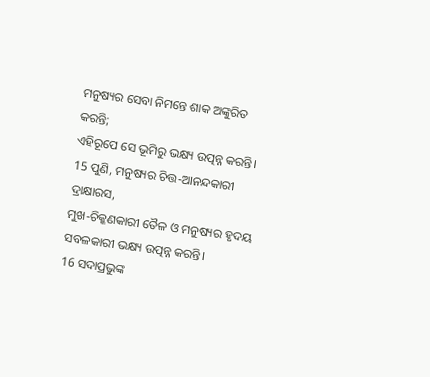ମନୁଷ୍ୟର ସେବା ନିମନ୍ତେ ଶାକ ଅଙ୍କୁରିତ କରନ୍ତି;
ଏହିରୂପେ ସେ ଭୂମିରୁ ଭକ୍ଷ୍ୟ ଉତ୍ପନ୍ନ କରନ୍ତି।
15 ପୁଣି, ମନୁଷ୍ୟର ଚିତ୍ତ-ଆନନ୍ଦକାରୀ ଦ୍ରାକ୍ଷାରସ,
ମୁଖ-ଚିକ୍କଣକାରୀ ତୈଳ ଓ ମନୁଷ୍ୟର ହୃଦୟ
ସବଳକାରୀ ଭକ୍ଷ୍ୟ ଉତ୍ପନ୍ନ କରନ୍ତି।
16 ସଦାପ୍ରଭୁଙ୍କ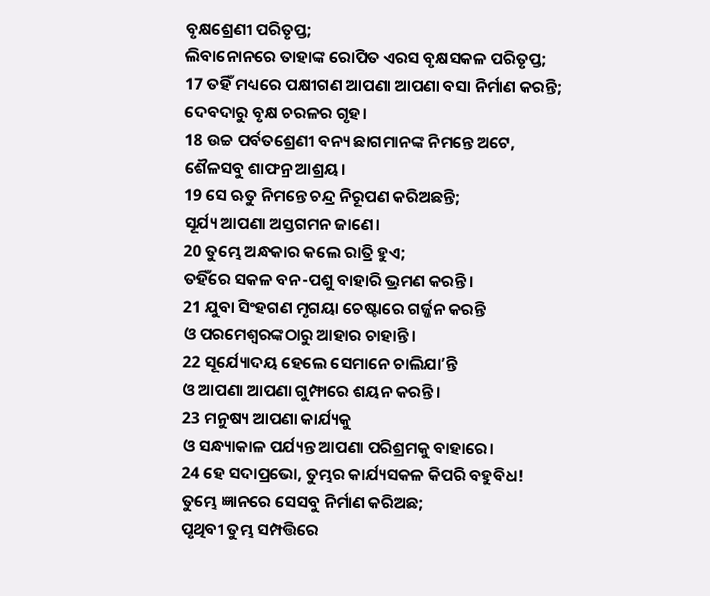ବୃକ୍ଷଶ୍ରେଣୀ ପରିତୃପ୍ତ;
ଲିବାନୋନରେ ତାହାଙ୍କ ରୋପିତ ଏରସ ବୃକ୍ଷସକଳ ପରିତୃପ୍ତ;
17 ତହିଁ ମଧ୍ୟରେ ପକ୍ଷୀଗଣ ଆପଣା ଆପଣା ବସା ନିର୍ମାଣ କରନ୍ତି;
ଦେବଦାରୁ ବୃକ୍ଷ ଚରଳର ଗୃହ।
18 ଉଚ୍ଚ ପର୍ବତଶ୍ରେଣୀ ବନ୍ୟ ଛାଗମାନଙ୍କ ନିମନ୍ତେ ଅଟେ,
ଶୈଳସବୁ ଶାଫନ୍ର ଆଶ୍ରୟ।
19 ସେ ଋତୁ ନିମନ୍ତେ ଚନ୍ଦ୍ର ନିରୂପଣ କରିଅଛନ୍ତି;
ସୂର୍ଯ୍ୟ ଆପଣା ଅସ୍ତଗମନ ଜାଣେ।
20 ତୁମ୍ଭେ ଅନ୍ଧକାର କଲେ ରାତ୍ରି ହୁଏ;
ତହିଁରେ ସକଳ ବନ-ପଶୁ ବାହାରି ଭ୍ରମଣ କରନ୍ତି।
21 ଯୁବା ସିଂହଗଣ ମୃଗୟା ଚେଷ୍ଟାରେ ଗର୍ଜ୍ଜନ କରନ୍ତି
ଓ ପରମେଶ୍ୱରଙ୍କଠାରୁ ଆହାର ଚାହାନ୍ତି।
22 ସୂର୍ଯ୍ୟୋଦୟ ହେଲେ ସେମାନେ ଚାଲିଯାʼନ୍ତି
ଓ ଆପଣା ଆପଣା ଗୁମ୍ଫାରେ ଶୟନ କରନ୍ତି।
23 ମନୁଷ୍ୟ ଆପଣା କାର୍ଯ୍ୟକୁ
ଓ ସନ୍ଧ୍ୟାକାଳ ପର୍ଯ୍ୟନ୍ତ ଆପଣା ପରିଶ୍ରମକୁ ବାହାରେ।
24 ହେ ସଦାପ୍ରଭୋ, ତୁମ୍ଭର କାର୍ଯ୍ୟସକଳ କିପରି ବହୁବିଧ!
ତୁମ୍ଭେ ଜ୍ଞାନରେ ସେସବୁ ନିର୍ମାଣ କରିଅଛ;
ପୃଥିବୀ ତୁମ୍ଭ ସମ୍ପତ୍ତିରେ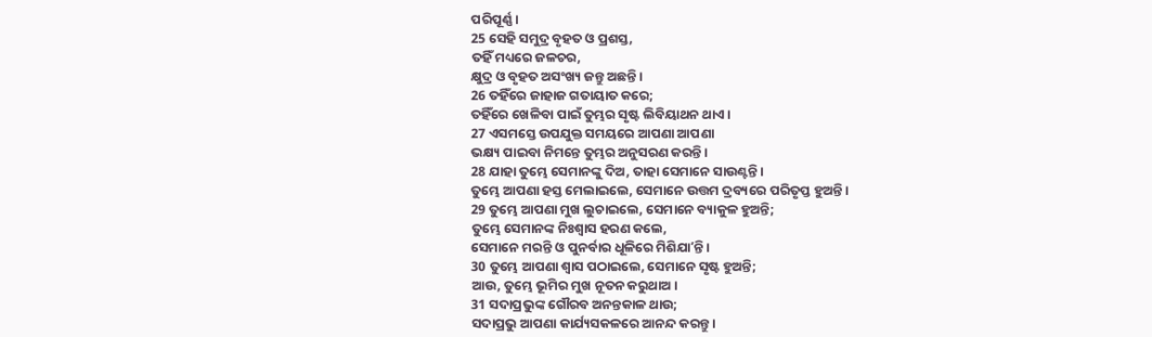ପରିପୂର୍ଣ୍ଣ।
25 ସେହି ସମୁଦ୍ର ବୃହତ ଓ ପ୍ରଶସ୍ତ,
ତହିଁ ମଧ୍ୟରେ ଜଳଚର,
କ୍ଷୁଦ୍ର ଓ ବୃହତ ଅସଂଖ୍ୟ ଜନ୍ତୁ ଅଛନ୍ତି।
26 ତହିଁରେ ଜାହାଜ ଗତାୟାତ କରେ;
ତହିଁରେ ଖେଳିବା ପାଇଁ ତୁମ୍ଭର ସୃଷ୍ଟ ଲିବିୟାଥନ ଥାଏ।
27 ଏସମସ୍ତେ ଉପଯୁକ୍ତ ସମୟରେ ଆପଣା ଆପଣା
ଭକ୍ଷ୍ୟ ପାଇବା ନିମନ୍ତେ ତୁମ୍ଭର ଅନୁସରଣ କରନ୍ତି।
28 ଯାହା ତୁମ୍ଭେ ସେମାନଙ୍କୁ ଦିଅ, ତାହା ସେମାନେ ସାଉଣ୍ଟନ୍ତି।
ତୁମ୍ଭେ ଆପଣା ହସ୍ତ ମେଲାଇଲେ, ସେମାନେ ଉତ୍ତମ ଦ୍ରବ୍ୟରେ ପରିତୃପ୍ତ ହୁଅନ୍ତି।
29 ତୁମ୍ଭେ ଆପଣା ମୁଖ ଲୁଚାଇଲେ, ସେମାନେ ବ୍ୟାକୁଳ ହୁଅନ୍ତି;
ତୁମ୍ଭେ ସେମାନଙ୍କ ନିଃଶ୍ୱାସ ହରଣ କଲେ,
ସେମାନେ ମରନ୍ତି ଓ ପୁନର୍ବାର ଧୂଳିରେ ମିଶିଯାʼନ୍ତି।
30 ତୁମ୍ଭେ ଆପଣା ଶ୍ୱାସ ପଠାଇଲେ, ସେମାନେ ସୃଷ୍ଟ ହୁଅନ୍ତି;
ଆଉ, ତୁମ୍ଭେ ଭୂମିର ମୁଖ ନୂତନ କରୁଥାଅ।
31 ସଦାପ୍ରଭୁଙ୍କ ଗୌରବ ଅନନ୍ତକାଳ ଥାଉ;
ସଦାପ୍ରଭୁ ଆପଣା କାର୍ଯ୍ୟସକଳରେ ଆନନ୍ଦ କରନ୍ତୁ।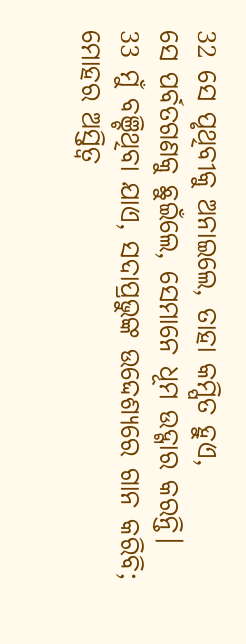32 ସେ ପୃଥିବୀକୁ ଅନାଇଲେ, ତାହା କମ୍ପିତ ହୁଏ,
ସେ ପର୍ବତଗଣକୁ ଛୁଇଁଲେ, ସେମାନେ ଧୂମ ଉଦ୍ଗାର କରନ୍ତି।
33 ମୁଁ ବଞ୍ଚିଥିବା ଯାଏ, ସଦାପ୍ରଭୁଙ୍କ ଉଦ୍ଦେଶ୍ୟରେ ଗାନ କରିବି;
ମୋହର ଅସ୍ତିତ୍ୱ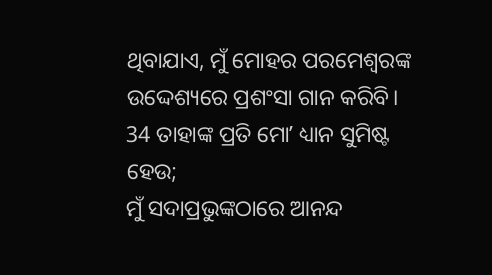ଥିବାଯାଏ, ମୁଁ ମୋହର ପରମେଶ୍ୱରଙ୍କ ଉଦ୍ଦେଶ୍ୟରେ ପ୍ରଶଂସା ଗାନ କରିବି।
34 ତାହାଙ୍କ ପ୍ରତି ମୋʼ ଧ୍ୟାନ ସୁମିଷ୍ଟ ହେଉ;
ମୁଁ ସଦାପ୍ରଭୁଙ୍କଠାରେ ଆନନ୍ଦ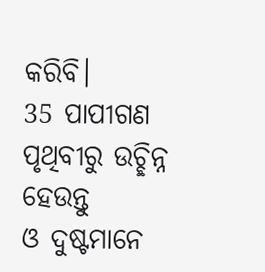କରିବି।
35 ପାପୀଗଣ ପୃଥିବୀରୁ ଉଚ୍ଛିନ୍ନ ହେଉନ୍ତୁ
ଓ ଦୁଷ୍ଟମାନେ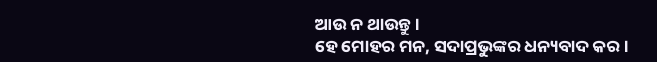ଆଉ ନ ଥାଉନ୍ତୁ।
ହେ ମୋହର ମନ, ସଦାପ୍ରଭୁଙ୍କର ଧନ୍ୟବାଦ କର।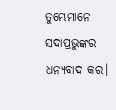ତୁମ୍ଭେମାନେ ସଦାପ୍ରଭୁଙ୍କର ଧନ୍ୟବାଦ କର।